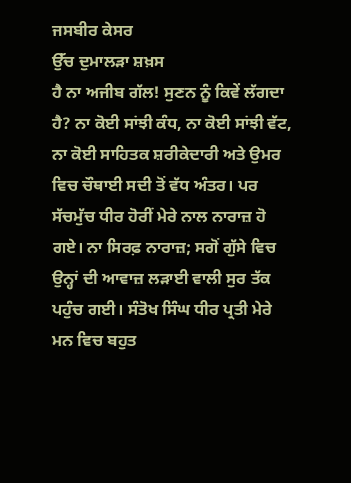ਜਸਬੀਰ ਕੇਸਰ
ਉੱਚ ਦੁਮਾਲੜਾ ਸ਼ਖ਼ਸ
ਹੈ ਨਾ ਅਜੀਬ ਗੱਲ! ਸੁਣਨ ਨੂੰ ਕਿਵੇਂ ਲੱਗਦਾ ਹੈ? ਨਾ ਕੋਈ ਸਾਂਝੀ ਕੰਧ, ਨਾ ਕੋਈ ਸਾਂਝੀ ਵੱਟ, ਨਾ ਕੋਈ ਸਾਹਿਤਕ ਸ਼ਰੀਕੇਦਾਰੀ ਅਤੇ ਉਮਰ ਵਿਚ ਚੌਥਾਈ ਸਦੀ ਤੋਂ ਵੱਧ ਅੰਤਰ। ਪਰ ਸੱਚਮੁੱਚ ਧੀਰ ਹੋਰੀਂ ਮੇਰੇ ਨਾਲ ਨਾਰਾਜ਼ ਹੋ ਗਏ। ਨਾ ਸਿਰਫ਼ ਨਾਰਾਜ਼; ਸਗੋਂ ਗੁੱਸੇ ਵਿਚ ਉਨ੍ਹਾਂ ਦੀ ਆਵਾਜ਼ ਲੜਾਈ ਵਾਲੀ ਸੁਰ ਤੱਕ ਪਹੁੰਚ ਗਈ। ਸੰਤੋਖ ਸਿੰਘ ਧੀਰ ਪ੍ਰਤੀ ਮੇਰੇ ਮਨ ਵਿਚ ਬਹੁਤ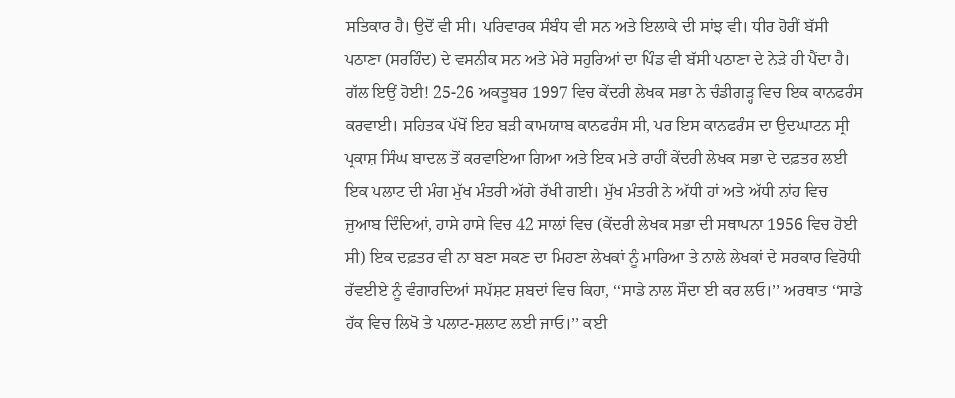ਸਤਿਕਾਰ ਹੈ। ਉਦੋਂ ਵੀ ਸੀ। ਪਰਿਵਾਰਕ ਸੰਬੰਧ ਵੀ ਸਨ ਅਤੇ ਇਲਾਕੇ ਦੀ ਸਾਂਝ ਵੀ। ਧੀਰ ਹੋਰੀਂ ਬੱਸੀ ਪਠਾਣਾ (ਸਰਹਿੰਦ) ਦੇ ਵਸਨੀਕ ਸਨ ਅਤੇ ਮੇਰੇ ਸਹੁਰਿਆਂ ਦਾ ਪਿੰਡ ਵੀ ਬੱਸੀ ਪਠਾਣਾ ਦੇ ਨੇੜੇ ਹੀ ਪੈਂਦਾ ਹੈ।
ਗੱਲ ਇਉਂ ਹੋਈ! 25-26 ਅਕਤੂਬਰ 1997 ਵਿਚ ਕੇਂਦਰੀ ਲੇਖਕ ਸਭਾ ਨੇ ਚੰਡੀਗੜ੍ਹ ਵਿਚ ਇਕ ਕਾਨਫਰੰਸ ਕਰਵਾਈ। ਸਹਿਤਕ ਪੱਖੋਂ ਇਹ ਬੜੀ ਕਾਮਯਾਬ ਕਾਨਫਰੰਸ ਸੀ, ਪਰ ਇਸ ਕਾਨਫਰੰਸ ਦਾ ਉਦਘਾਟਨ ਸ੍ਰੀ ਪ੍ਰਕਾਸ਼ ਸਿੰਘ ਬਾਦਲ ਤੋਂ ਕਰਵਾਇਆ ਗਿਆ ਅਤੇ ਇਕ ਮਤੇ ਰਾਹੀਂ ਕੇਂਦਰੀ ਲੇਖਕ ਸਭਾ ਦੇ ਦਫ਼ਤਰ ਲਈ ਇਕ ਪਲਾਟ ਦੀ ਮੰਗ ਮੁੱਖ ਮੰਤਰੀ ਅੱਗੇ ਰੱਖੀ ਗਈ। ਮੁੱਖ ਮੰਤਰੀ ਨੇ ਅੱਧੀ ਹਾਂ ਅਤੇ ਅੱਧੀ ਨਾਂਹ ਵਿਚ ਜੁਆਬ ਦਿੰਦਿਆਂ, ਹਾਸੇ ਹਾਸੇ ਵਿਚ 42 ਸਾਲਾਂ ਵਿਚ (ਕੇਂਦਰੀ ਲੇਖਕ ਸਭਾ ਦੀ ਸਥਾਪਨਾ 1956 ਵਿਚ ਹੋਈ ਸੀ) ਇਕ ਦਫ਼ਤਰ ਵੀ ਨਾ ਬਣਾ ਸਕਣ ਦਾ ਮਿਹਣਾ ਲੇਖਕਾਂ ਨੂੰ ਮਾਰਿਆ ਤੇ ਨਾਲੇ ਲੇਖਕਾਂ ਦੇ ਸਰਕਾਰ ਵਿਰੋਧੀ ਰੱਵਈਏ ਨੂੰ ਵੰਗਾਰਦਿਆਂ ਸਪੱਸ਼ਟ ਸ਼ਬਦਾਂ ਵਿਚ ਕਿਹਾ, ‘‘ਸਾਡੇ ਨਾਲ ਸੌਦਾ ਈ ਕਰ ਲਓ।’’ ਅਰਥਾਤ ‘‘ਸਾਡੇ ਹੱਕ ਵਿਚ ਲਿਖੋ ਤੇ ਪਲਾਟ-ਸ਼ਲਾਟ ਲਈ ਜਾਓ।’’ ਕਈ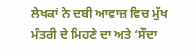ਲੇਖਕਾਂ ਨੇ ਦਬੀ ਆਵਾਜ਼ ਵਿਚ ਮੁੱਖ ਮੰਤਰੀ ਦੇ ਮਿਹਣੇ ਦਾ ਅਤੇ ‘ਸੌਦਾ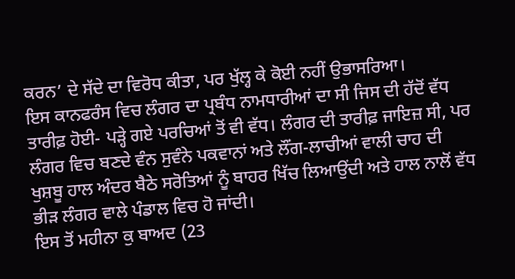ਕਰਨ’ ਦੇ ਸੱਦੇ ਦਾ ਵਿਰੋਧ ਕੀਤਾ, ਪਰ ਖੁੱਲ੍ਹ ਕੇ ਕੋਈ ਨਹੀਂ ਉਭਾਸਰਿਆ।
ਇਸ ਕਾਨਫਰੰਸ ਵਿਚ ਲੰਗਰ ਦਾ ਪ੍ਰਬੰਧ ਨਾਮਧਾਰੀਆਂ ਦਾ ਸੀ ਜਿਸ ਦੀ ਹੱਦੋਂ ਵੱਧ ਤਾਰੀਫ਼ ਹੋਈ- ਪੜ੍ਹੇ ਗਏ ਪਰਚਿਆਂ ਤੋਂ ਵੀ ਵੱਧ। ਲੰਗਰ ਦੀ ਤਾਰੀਫ਼ ਜਾਇਜ਼ ਸੀ, ਪਰ ਲੰਗਰ ਵਿਚ ਬਣਦੇ ਵੰਨ ਸੁਵੰਨੇ ਪਕਵਾਨਾਂ ਅਤੇ ਲੌਂਗ-ਲਾਚੀਆਂ ਵਾਲੀ ਚਾਹ ਦੀ ਖੁਸ਼ਬੂ ਹਾਲ ਅੰਦਰ ਬੈਠੇ ਸਰੋਤਿਆਂ ਨੂੰ ਬਾਹਰ ਖਿੱਚ ਲਿਆਉਂਦੀ ਅਤੇ ਹਾਲ ਨਾਲੋਂ ਵੱਧ ਭੀੜ ਲੰਗਰ ਵਾਲੇ ਪੰਡਾਲ ਵਿਚ ਹੋ ਜਾਂਦੀ।
ਇਸ ਤੋਂ ਮਹੀਨਾ ਕੁ ਬਾਅਦ (23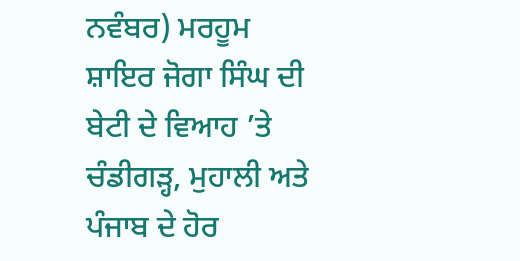ਨਵੰਬਰ) ਮਰਹੂਮ ਸ਼ਾਇਰ ਜੋਗਾ ਸਿੰਘ ਦੀ ਬੇਟੀ ਦੇ ਵਿਆਹ ’ਤੇ ਚੰਡੀਗੜ੍ਹ, ਮੁਹਾਲੀ ਅਤੇ ਪੰਜਾਬ ਦੇ ਹੋਰ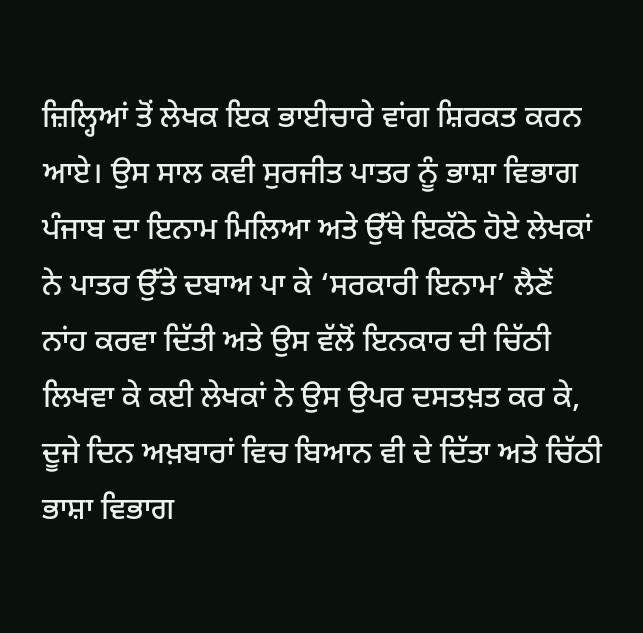ਜ਼ਿਲ੍ਹਿਆਂ ਤੋਂ ਲੇਖਕ ਇਕ ਭਾਈਚਾਰੇ ਵਾਂਗ ਸ਼ਿਰਕਤ ਕਰਨ ਆਏ। ਉਸ ਸਾਲ ਕਵੀ ਸੁਰਜੀਤ ਪਾਤਰ ਨੂੰ ਭਾਸ਼ਾ ਵਿਭਾਗ ਪੰਜਾਬ ਦਾ ਇਨਾਮ ਮਿਲਿਆ ਅਤੇ ਉੱਥੇ ਇਕੱਠੇ ਹੋਏ ਲੇਖਕਾਂ ਨੇ ਪਾਤਰ ਉੱਤੇ ਦਬਾਅ ਪਾ ਕੇ ‘ਸਰਕਾਰੀ ਇਨਾਮ’ ਲੈਣੋਂ ਨਾਂਹ ਕਰਵਾ ਦਿੱਤੀ ਅਤੇ ਉਸ ਵੱਲੋਂ ਇਨਕਾਰ ਦੀ ਚਿੱਠੀ ਲਿਖਵਾ ਕੇ ਕਈ ਲੇਖਕਾਂ ਨੇ ਉਸ ਉਪਰ ਦਸਤਖ਼ਤ ਕਰ ਕੇ, ਦੂਜੇ ਦਿਨ ਅਖ਼ਬਾਰਾਂ ਵਿਚ ਬਿਆਨ ਵੀ ਦੇ ਦਿੱਤਾ ਅਤੇ ਚਿੱਠੀ ਭਾਸ਼ਾ ਵਿਭਾਗ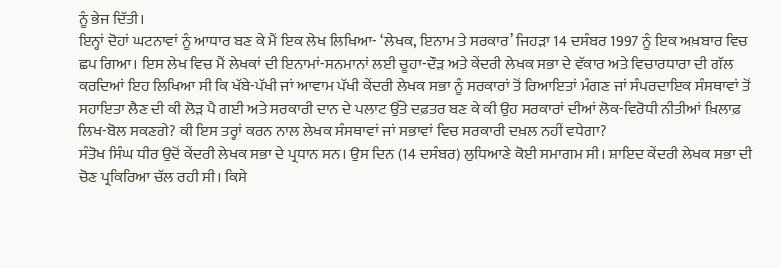ਨੂੰ ਭੇਜ ਦਿੱਤੀ।
ਇਨ੍ਹਾਂ ਦੋਹਾਂ ਘਟਨਾਵਾਂ ਨੂੰ ਆਧਾਰ ਬਣ ਕੇ ਮੈਂ ਇਕ ਲੇਖ ਲਿਖਿਆ- ‘ਲੇਖਕ, ਇਨਾਮ ਤੇ ਸਰਕਾਰ’ ਜਿਹੜਾ 14 ਦਸੰਬਰ 1997 ਨੂੰ ਇਕ ਅਖ਼ਬਾਰ ਵਿਚ ਛਪ ਗਿਆ। ਇਸ ਲੇਖ ਵਿਚ ਮੈਂ ਲੇਖਕਾਂ ਦੀ ਇਨਾਮਾਂ-ਸਨਮਾਨਾਂ ਲਈ ਚੂਹਾ-ਦੌੜ ਅਤੇ ਕੇਂਦਰੀ ਲੇਖਕ ਸਭਾ ਦੇ ਵੱਕਾਰ ਅਤੇ ਵਿਚਾਰਧਾਰਾ ਦੀ ਗੱਲ ਕਰਦਿਆਂ ਇਹ ਲਿਖਿਆ ਸੀ ਕਿ ਖੱਬੇ-ਪੱਖੀ ਜਾਂ ਆਵਾਮ ਪੱਖੀ ਕੇਂਦਰੀ ਲੇਖਕ ਸਭਾ ਨੂੰ ਸਰਕਾਰਾਂ ਤੋਂ ਰਿਆਇਤਾਂ ਮੰਗਣ ਜਾਂ ਸੰਪਰਦਾਇਕ ਸੰਸਥਾਵਾਂ ਤੋਂ ਸਹਾਇਤਾ ਲੈਣ ਦੀ ਕੀ ਲੋੜ ਪੈ ਗਈ ਅਤੇ ਸਰਕਾਰੀ ਦਾਨ ਦੇ ਪਲਾਟ ਉੱਤੇ ਦਫ਼ਤਰ ਬਣ ਕੇ ਕੀ ਉਹ ਸਰਕਾਰਾਂ ਦੀਆਂ ਲੋਕ-ਵਿਰੋਧੀ ਨੀਤੀਆਂ ਖ਼ਿਲਾਫ਼ ਲਿਖ-ਬੋਲ ਸਕਣਗੇ? ਕੀ ਇਸ ਤਰ੍ਹਾਂ ਕਰਨ ਨਾਲ ਲੇਖਕ ਸੰਸਥਾਵਾਂ ਜਾਂ ਸਭਾਵਾਂ ਵਿਚ ਸਰਕਾਰੀ ਦਖ਼ਲ ਨਹੀਂ ਵਧੇਗਾ?
ਸੰਤੋਖ ਸਿੰਘ ਧੀਰ ਉਦੋਂ ਕੇਂਦਰੀ ਲੇਖਕ ਸਭਾ ਦੇ ਪ੍ਰਧਾਨ ਸਨ। ਉਸ ਦਿਨ (14 ਦਸੰਬਰ) ਲੁਧਿਆਣੇ ਕੋਈ ਸਮਾਗਮ ਸੀ। ਸ਼ਾਇਦ ਕੇਂਦਰੀ ਲੇਖਕ ਸਭਾ ਦੀ ਚੋਣ ਪ੍ਰਕਿਰਿਆ ਚੱਲ ਰਹੀ ਸੀ। ਕਿਸੇ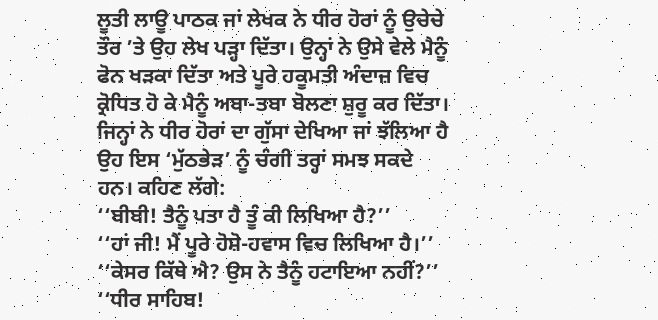ਲੂਤੀ ਲਾਊ ਪਾਠਕ ਜਾਂ ਲੇਖਕ ਨੇ ਧੀਰ ਹੋਰਾਂ ਨੂੰ ਉਚੇਚੇ ਤੌਰ ’ਤੇ ਉਹ ਲੇਖ ਪੜ੍ਹਾ ਦਿੱਤਾ। ਉਨ੍ਹਾਂ ਨੇ ਉਸੇ ਵੇਲੇ ਮੈਨੂੰ ਫੋਨ ਖੜਕਾ ਦਿੱਤਾ ਅਤੇ ਪੂਰੇ ਹਕੂਮਤੀ ਅੰਦਾਜ਼ ਵਿਚ ਕ੍ਰੋਧਿਤ ਹੋ ਕੇ ਮੈਨੂੰ ਅਬਾ-ਤਬਾ ਬੋਲਣਾ ਸ਼ੁਰੂ ਕਰ ਦਿੱਤਾ। ਜਿਨ੍ਹਾਂ ਨੇ ਧੀਰ ਹੋਰਾਂ ਦਾ ਗੁੱਸਾ ਦੇਖਿਆ ਜਾਂ ਝੱਲਿਆ ਹੈ ਉਹ ਇਸ ‘ਮੁੱਠਭੇੜ’ ਨੂੰ ਚੰਗੀ ਤਰ੍ਹਾਂ ਸਮਝ ਸਕਦੇ ਹਨ। ਕਹਿਣ ਲੱਗੇ:
‘‘ਬੀਬੀ! ਤੈਨੂੰ ਪਤਾ ਹੈ ਤੂੰ ਕੀ ਲਿਖਿਆ ਹੈ?’’
‘‘ਹਾਂ ਜੀ! ਮੈਂ ਪੂਰੇ ਹੋਸ਼ੋ-ਹਵਾਸ ਵਿਚ ਲਿਖਿਆ ਹੈ।’’
‘‘ਕੇਸਰ ਕਿੱਥੇ ਐ? ਉਸ ਨੇ ਤੈਨੂੰ ਹਟਾਇਆ ਨਹੀਂ?’’
‘‘ਧੀਰ ਸਾਹਿਬ!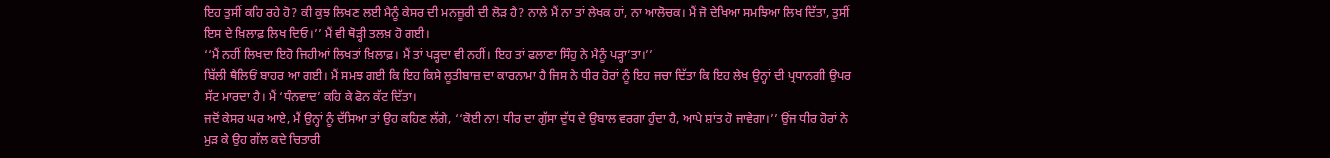ਇਹ ਤੁਸੀਂ ਕਹਿ ਰਹੇ ਹੋ? ਕੀ ਕੁਝ ਲਿਖਣ ਲਈ ਮੈਨੂੰ ਕੇਸਰ ਦੀ ਮਨਜ਼ੂਰੀ ਦੀ ਲੋੜ ਹੈ? ਨਾਲੇ ਮੈਂ ਨਾ ਤਾਂ ਲੇਖਕ ਹਾਂ, ਨਾ ਆਲੋਚਕ। ਮੈਂ ਜੋ ਦੇਖਿਆ ਸਮਝਿਆ ਲਿਖ ਦਿੱਤਾ, ਤੁਸੀਂ ਇਸ ਦੇ ਖ਼ਿਲਾਫ਼ ਲਿਖ ਦਿਓ।’’ ਮੈਂ ਵੀ ਥੋੜ੍ਹੀ ਤਲਖ਼ ਹੋ ਗਈ।
‘‘ਮੈਂ ਨਹੀਂ ਲਿਖਦਾ ਇਹੋ ਜਿਹੀਆਂ ਲਿਖਤਾਂ ਖ਼ਿਲਾਫ਼। ਮੈਂ ਤਾਂ ਪੜ੍ਹਦਾ ਵੀ ਨਹੀਂ। ਇਹ ਤਾਂ ਫਲਾਣਾ ਸਿੰਹੁ ਨੇ ਮੈਨੂੰ ਪੜ੍ਹਾ’ਤਾ।’’
ਬਿੱਲੀ ਥੈਲਿਓਂ ਬਾਹਰ ਆ ਗਈ। ਮੈਂ ਸਮਝ ਗਈ ਕਿ ਇਹ ਕਿਸੇ ਲੂਤੀਬਾਜ਼ ਦਾ ਕਾਰਨਾਮਾ ਹੈ ਜਿਸ ਨੇ ਧੀਰ ਹੋਰਾਂ ਨੂੰ ਇਹ ਜਚਾ ਦਿੱਤਾ ਕਿ ਇਹ ਲੇਖ ਉਨ੍ਹਾਂ ਦੀ ਪ੍ਰਧਾਨਗੀ ਉਪਰ ਸੱਟ ਮਾਰਦਾ ਹੈ। ਮੈਂ ‘ਧੰਨਵਾਦ’ ਕਹਿ ਕੇ ਫੋਨ ਕੱਟ ਦਿੱਤਾ।
ਜਦੋਂ ਕੇਸਰ ਘਰ ਆਏ, ਮੈਂ ਉਨ੍ਹਾਂ ਨੂੰ ਦੱਸਿਆ ਤਾਂ ਉਹ ਕਹਿਣ ਲੱਗੇ, ‘‘ਕੋਈ ਨਾ! ਧੀਰ ਦਾ ਗੁੱਸਾ ਦੁੱਧ ਦੇ ਉਬਾਲ ਵਰਗਾ ਹੁੰਦਾ ਹੈ, ਆਪੇ ਸ਼ਾਂਤ ਹੋ ਜਾਵੇਗਾ।’’ ਉਂਜ ਧੀਰ ਹੋਰਾਂ ਨੇ ਮੁੜ ਕੇ ਉਹ ਗੱਲ ਕਦੇ ਚਿਤਾਰੀ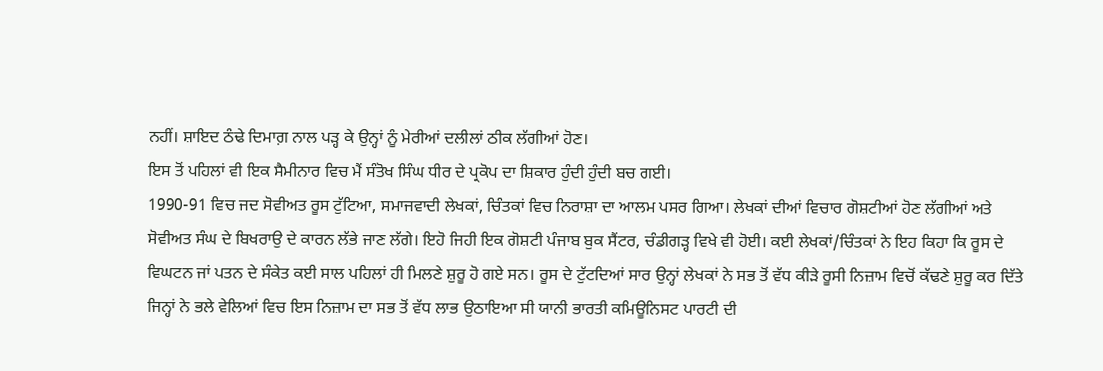ਨਹੀਂ। ਸ਼ਾਇਦ ਠੰਢੇ ਦਿਮਾਗ਼ ਨਾਲ ਪੜ੍ਹ ਕੇ ਉਨ੍ਹਾਂ ਨੂੰ ਮੇਰੀਆਂ ਦਲੀਲਾਂ ਠੀਕ ਲੱਗੀਆਂ ਹੋਣ।
ਇਸ ਤੋਂ ਪਹਿਲਾਂ ਵੀ ਇਕ ਸੈਮੀਨਾਰ ਵਿਚ ਮੈਂ ਸੰਤੋਖ ਸਿੰਘ ਧੀਰ ਦੇ ਪ੍ਰਕੋਪ ਦਾ ਸ਼ਿਕਾਰ ਹੁੰਦੀ ਹੁੰਦੀ ਬਚ ਗਈ।
1990-91 ਵਿਚ ਜਦ ਸੋਵੀਅਤ ਰੂਸ ਟੁੱਟਿਆ, ਸਮਾਜਵਾਦੀ ਲੇਖਕਾਂ, ਚਿੰਤਕਾਂ ਵਿਚ ਨਿਰਾਸ਼ਾ ਦਾ ਆਲਮ ਪਸਰ ਗਿਆ। ਲੇਖਕਾਂ ਦੀਆਂ ਵਿਚਾਰ ਗੋਸ਼ਟੀਆਂ ਹੋਣ ਲੱਗੀਆਂ ਅਤੇ ਸੋਵੀਅਤ ਸੰਘ ਦੇ ਬਿਖਰਾਉ ਦੇ ਕਾਰਨ ਲੱਭੇ ਜਾਣ ਲੱਗੇ। ਇਹੋ ਜਿਹੀ ਇਕ ਗੋਸ਼ਟੀ ਪੰਜਾਬ ਬੁਕ ਸੈਂਟਰ, ਚੰਡੀਗੜ੍ਹ ਵਿਖੇ ਵੀ ਹੋਈ। ਕਈ ਲੇਖਕਾਂ/ਚਿੰਤਕਾਂ ਨੇ ਇਹ ਕਿਹਾ ਕਿ ਰੂਸ ਦੇ ਵਿਘਟਨ ਜਾਂ ਪਤਨ ਦੇ ਸੰਕੇਤ ਕਈ ਸਾਲ ਪਹਿਲਾਂ ਹੀ ਮਿਲਣੇ ਸ਼ੁਰੂ ਹੋ ਗਏ ਸਨ। ਰੂਸ ਦੇ ਟੁੱਟਦਿਆਂ ਸਾਰ ਉਨ੍ਹਾਂ ਲੇਖਕਾਂ ਨੇ ਸਭ ਤੋਂ ਵੱਧ ਕੀੜੇ ਰੂਸੀ ਨਿਜ਼ਾਮ ਵਿਚੋਂ ਕੱਢਣੇ ਸ਼ੁਰੂ ਕਰ ਦਿੱਤੇ ਜਿਨ੍ਹਾਂ ਨੇ ਭਲੇ ਵੇਲਿਆਂ ਵਿਚ ਇਸ ਨਿਜ਼ਾਮ ਦਾ ਸਭ ਤੋਂ ਵੱਧ ਲਾਭ ਉਠਾਇਆ ਸੀ ਯਾਨੀ ਭਾਰਤੀ ਕਮਿਊਨਿਸਟ ਪਾਰਟੀ ਦੀ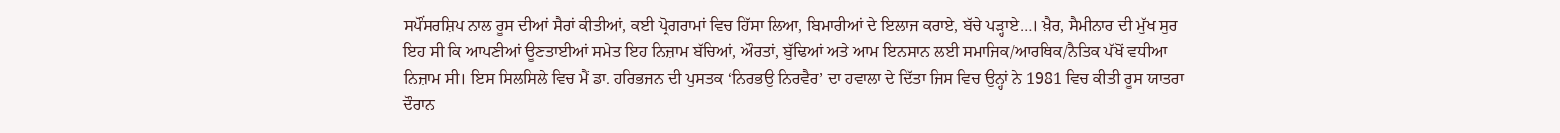ਸਪੌਂਸਰਸ਼ਿਪ ਨਾਲ ਰੂਸ ਦੀਆਂ ਸੈਰਾਂ ਕੀਤੀਆਂ, ਕਈ ਪ੍ਰੋਗਰਾਮਾਂ ਵਿਚ ਹਿੱਸਾ ਲਿਆ, ਬਿਮਾਰੀਆਂ ਦੇ ਇਲਾਜ ਕਰਾਏ, ਬੱਚੇ ਪੜ੍ਹਾਏ…। ਖ਼ੈਰ, ਸੈਮੀਨਾਰ ਦੀ ਮੁੱਖ ਸੁਰ ਇਹ ਸੀ ਕਿ ਆਪਣੀਆਂ ਊਣਤਾਈਆਂ ਸਮੇਤ ਇਹ ਨਿਜ਼ਾਮ ਬੱਚਿਆਂ, ਔਰਤਾਂ, ਬੁੱਢਿਆਂ ਅਤੇ ਆਮ ਇਨਸਾਨ ਲਈ ਸਮਾਜਿਕ/ਆਰਥਿਕ/ਨੈਤਿਕ ਪੱਖੋਂ ਵਧੀਆ ਨਿਜ਼ਾਮ ਸੀ। ਇਸ ਸਿਲਸਿਲੇ ਵਿਚ ਮੈਂ ਡਾ. ਹਰਿਭਜਨ ਦੀ ਪੁਸਤਕ ‘ਨਿਰਭਉ ਨਿਰਵੈਰ’ ਦਾ ਹਵਾਲਾ ਦੇ ਦਿੱਤਾ ਜਿਸ ਵਿਚ ਉਨ੍ਹਾਂ ਨੇ 1981 ਵਿਚ ਕੀਤੀ ਰੂਸ ਯਾਤਰਾ ਦੌਰਾਨ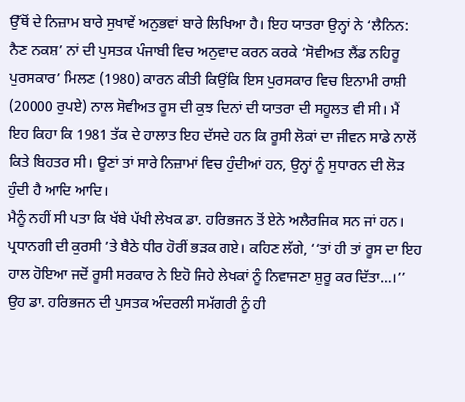ਉੱਥੋਂ ਦੇ ਨਿਜ਼ਾਮ ਬਾਰੇ ਸੁਖਾਵੇਂ ਅਨੁਭਵਾਂ ਬਾਰੇ ਲਿਖਿਆ ਹੈ। ਇਹ ਯਾਤਰਾ ਉਨ੍ਹਾਂ ਨੇ ‘ਲੈਨਿਨ: ਨੈਣ ਨਕਸ਼’ ਨਾਂ ਦੀ ਪੁਸਤਕ ਪੰਜਾਬੀ ਵਿਚ ਅਨੁਵਾਦ ਕਰਨ ਕਰਕੇ ‘ਸੋਵੀਅਤ ਲੈਂਡ ਨਹਿਰੂ ਪੁਰਸਕਾਰ’ ਮਿਲਣ (1980) ਕਾਰਨ ਕੀਤੀ ਕਿਉਂਕਿ ਇਸ ਪੁਰਸਕਾਰ ਵਿਚ ਇਨਾਮੀ ਰਾਸ਼ੀ (20000 ਰੁਪਏ) ਨਾਲ ਸੋਵੀਅਤ ਰੂਸ ਦੀ ਕੁਝ ਦਿਨਾਂ ਦੀ ਯਾਤਰਾ ਦੀ ਸਹੂਲਤ ਵੀ ਸੀ। ਮੈਂ ਇਹ ਕਿਹਾ ਕਿ 1981 ਤੱਕ ਦੇ ਹਾਲਾਤ ਇਹ ਦੱਸਦੇ ਹਨ ਕਿ ਰੂਸੀ ਲੋਕਾਂ ਦਾ ਜੀਵਨ ਸਾਡੇ ਨਾਲੋਂ ਕਿਤੇ ਬਿਹਤਰ ਸੀ। ਊਣਾਂ ਤਾਂ ਸਾਰੇ ਨਿਜ਼ਾਮਾਂ ਵਿਚ ਹੁੰਦੀਆਂ ਹਨ, ਉਨ੍ਹਾਂ ਨੂੰ ਸੁਧਾਰਨ ਦੀ ਲੋੜ ਹੁੰਦੀ ਹੈ ਆਦਿ ਆਦਿ।
ਮੈਨੂੰ ਨਹੀਂ ਸੀ ਪਤਾ ਕਿ ਖੱਬੇ ਪੱਖੀ ਲੇਖਕ ਡਾ. ਹਰਿਭਜਨ ਤੋਂ ਏਨੇ ਅਲੈਰਜਿਕ ਸਨ ਜਾਂ ਹਨ। ਪ੍ਰਧਾਨਗੀ ਦੀ ਕੁਰਸੀ ’ਤੇ ਬੈਠੇ ਧੀਰ ਹੋਰੀਂ ਭੜਕ ਗਏ। ਕਹਿਣ ਲੱਗੇ, ‘‘ਤਾਂ ਹੀ ਤਾਂ ਰੂਸ ਦਾ ਇਹ ਹਾਲ ਹੋਇਆ ਜਦੋਂ ਰੂਸੀ ਸਰਕਾਰ ਨੇ ਇਹੋ ਜਿਹੇ ਲੇਖਕਾਂ ਨੂੰ ਨਿਵਾਜਣਾ ਸ਼ੁਰੂ ਕਰ ਦਿੱਤਾ…।’’ ਉਹ ਡਾ. ਹਰਿਭਜਨ ਦੀ ਪੁਸਤਕ ਅੰਦਰਲੀ ਸਮੱਗਰੀ ਨੂੰ ਹੀ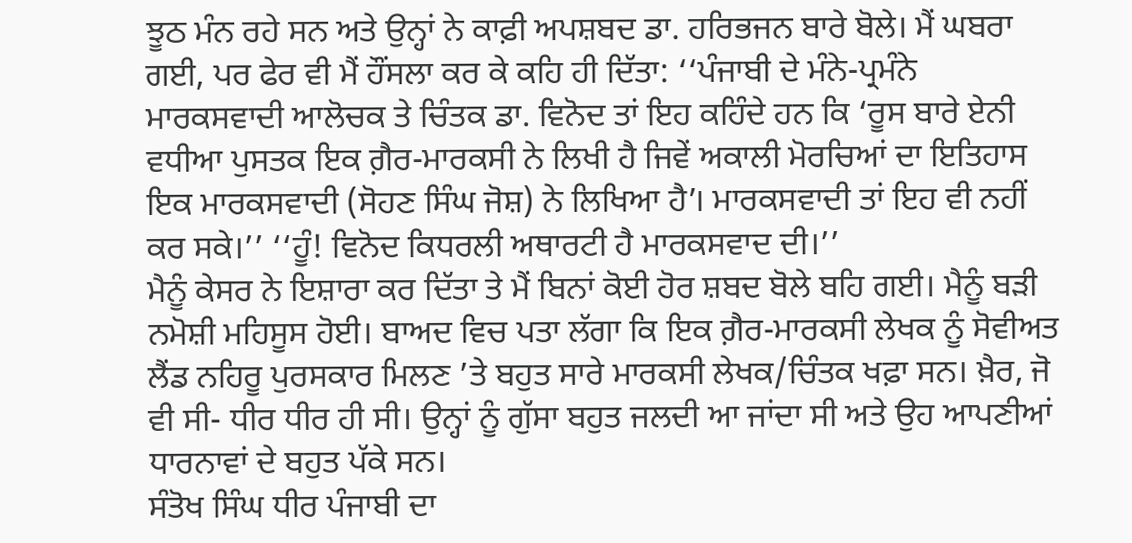ਝੂਠ ਮੰਨ ਰਹੇ ਸਨ ਅਤੇ ਉਨ੍ਹਾਂ ਨੇ ਕਾਫ਼ੀ ਅਪਸ਼ਬਦ ਡਾ. ਹਰਿਭਜਨ ਬਾਰੇ ਬੋਲੇ। ਮੈਂ ਘਬਰਾ ਗਈ, ਪਰ ਫੇਰ ਵੀ ਮੈਂ ਹੌਂਸਲਾ ਕਰ ਕੇ ਕਹਿ ਹੀ ਦਿੱਤਾ: ‘‘ਪੰਜਾਬੀ ਦੇ ਮੰਨੇ-ਪ੍ਰਮੰਨੇ ਮਾਰਕਸਵਾਦੀ ਆਲੋਚਕ ਤੇ ਚਿੰਤਕ ਡਾ. ਵਿਨੋਦ ਤਾਂ ਇਹ ਕਹਿੰਦੇ ਹਨ ਕਿ ‘ਰੂਸ ਬਾਰੇ ਏਨੀ ਵਧੀਆ ਪੁਸਤਕ ਇਕ ਗ਼ੈਰ-ਮਾਰਕਸੀ ਨੇ ਲਿਖੀ ਹੈ ਜਿਵੇਂ ਅਕਾਲੀ ਮੋਰਚਿਆਂ ਦਾ ਇਤਿਹਾਸ ਇਕ ਮਾਰਕਸਵਾਦੀ (ਸੋਹਣ ਸਿੰਘ ਜੋਸ਼) ਨੇ ਲਿਖਿਆ ਹੈ’। ਮਾਰਕਸਵਾਦੀ ਤਾਂ ਇਹ ਵੀ ਨਹੀਂ ਕਰ ਸਕੇ।’’ ‘‘ਹੂੰ! ਵਿਨੋਦ ਕਿਧਰਲੀ ਅਥਾਰਟੀ ਹੈ ਮਾਰਕਸਵਾਦ ਦੀ।’’
ਮੈਨੂੰ ਕੇਸਰ ਨੇ ਇਸ਼ਾਰਾ ਕਰ ਦਿੱਤਾ ਤੇ ਮੈਂ ਬਿਨਾਂ ਕੋਈ ਹੋਰ ਸ਼ਬਦ ਬੋਲੇ ਬਹਿ ਗਈ। ਮੈਨੂੰ ਬੜੀ ਨਮੋਸ਼ੀ ਮਹਿਸੂਸ ਹੋਈ। ਬਾਅਦ ਵਿਚ ਪਤਾ ਲੱਗਾ ਕਿ ਇਕ ਗ਼ੈਰ-ਮਾਰਕਸੀ ਲੇਖਕ ਨੂੰ ਸੋਵੀਅਤ ਲੈਂਡ ਨਹਿਰੂ ਪੁਰਸਕਾਰ ਮਿਲਣ ’ਤੇ ਬਹੁਤ ਸਾਰੇ ਮਾਰਕਸੀ ਲੇਖਕ/ਚਿੰਤਕ ਖਫ਼ਾ ਸਨ। ਖ਼ੈਰ, ਜੋ ਵੀ ਸੀ- ਧੀਰ ਧੀਰ ਹੀ ਸੀ। ਉਨ੍ਹਾਂ ਨੂੰ ਗੁੱਸਾ ਬਹੁਤ ਜਲਦੀ ਆ ਜਾਂਦਾ ਸੀ ਅਤੇ ਉਹ ਆਪਣੀਆਂ ਧਾਰਨਾਵਾਂ ਦੇ ਬਹੁਤ ਪੱਕੇ ਸਨ।
ਸੰਤੋਖ ਸਿੰਘ ਧੀਰ ਪੰਜਾਬੀ ਦਾ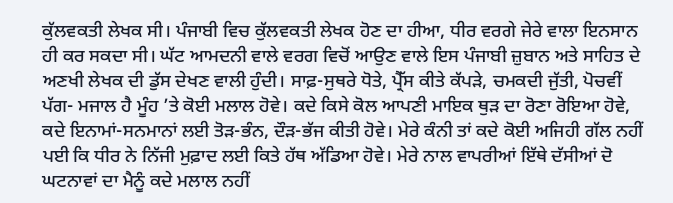ਕੁੱਲਵਕਤੀ ਲੇਖਕ ਸੀ। ਪੰਜਾਬੀ ਵਿਚ ਕੁੱਲਵਕਤੀ ਲੇਖਕ ਹੋਣ ਦਾ ਹੀਆ, ਧੀਰ ਵਰਗੇ ਜੇਰੇ ਵਾਲਾ ਇਨਸਾਨ ਹੀ ਕਰ ਸਕਦਾ ਸੀ। ਘੱਟ ਆਮਦਨੀ ਵਾਲੇ ਵਰਗ ਵਿਚੋਂ ਆਉਣ ਵਾਲੇ ਇਸ ਪੰਜਾਬੀ ਜ਼ੁਬਾਨ ਅਤੇ ਸਾਹਿਤ ਦੇ ਅਣਖੀ ਲੇਖਕ ਦੀ ਡੁੱਸ ਦੇਖਣ ਵਾਲੀ ਹੁੰਦੀ। ਸਾਫ਼-ਸੁਥਰੇ ਧੋਤੇ, ਪ੍ਰੈੱਸ ਕੀਤੇ ਕੱਪੜੇ, ਚਮਕਦੀ ਜੁੱਤੀ, ਪੋਚਵੀਂ ਪੱਗ- ਮਜਾਲ ਹੈ ਮੂੰਹ ’ਤੇ ਕੋਈ ਮਲਾਲ ਹੋਵੇ। ਕਦੇ ਕਿਸੇ ਕੋਲ ਆਪਣੀ ਮਾਇਕ ਥੁੜ ਦਾ ਰੋਣਾ ਰੋਇਆ ਹੋਵੇ, ਕਦੇ ਇਨਾਮਾਂ-ਸਨਮਾਨਾਂ ਲਈ ਤੋੜ-ਭੰਨ, ਦੌੜ-ਭੱਜ ਕੀਤੀ ਹੋਵੇ। ਮੇਰੇ ਕੰਨੀ ਤਾਂ ਕਦੇ ਕੋਈ ਅਜਿਹੀ ਗੱਲ ਨਹੀਂ ਪਈ ਕਿ ਧੀਰ ਨੇ ਨਿੱਜੀ ਮੁਫ਼ਾਦ ਲਈ ਕਿਤੇ ਹੱਥ ਅੱਡਿਆ ਹੋਵੇ। ਮੇਰੇ ਨਾਲ ਵਾਪਰੀਆਂ ਇੱਥੇ ਦੱਸੀਆਂ ਦੋ ਘਟਨਾਵਾਂ ਦਾ ਮੈਨੂੰ ਕਦੇ ਮਲਾਲ ਨਹੀਂ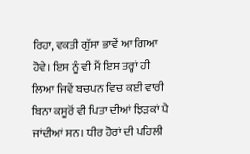ਰਿਹਾ, ਵਕਤੀ ਗੁੱਸਾ ਭਾਵੇਂ ਆ ਗਿਆ ਹੋਵੇ। ਇਸ ਨੂੰ ਵੀ ਮੈਂ ਇਸ ਤਰ੍ਹਾਂ ਹੀ ਲਿਆ ਜਿਵੇਂ ਬਚਪਨ ਵਿਚ ਕਈ ਵਾਰੀ ਬਿਨਾ ਕਸੂਰੋਂ ਵੀ ਪਿਤਾ ਦੀਆਂ ਝਿੜਕਾਂ ਪੈ ਜਾਂਦੀਆਂ ਸਨ। ਧੀਰ ਹੋਰਾਂ ਦੀ ਪਹਿਲੀ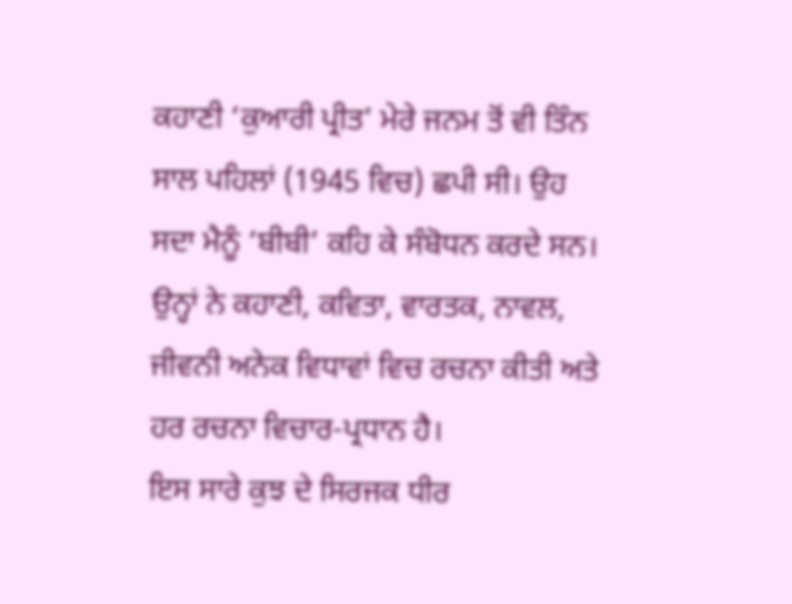ਕਹਾਣੀ ‘ਕੁਆਰੀ ਪ੍ਰੀਤ’ ਮੇਰੇ ਜਨਮ ਤੋਂ ਵੀ ਤਿੰਨ ਸਾਲ ਪਹਿਲਾਂ (1945 ਵਿਚ) ਛਪੀ ਸੀ। ਉਹ ਸਦਾ ਮੈਨੂੰ ‘ਬੀਬੀ’ ਕਹਿ ਕੇ ਸੰਬੋਧਨ ਕਰਦੇ ਸਨ। ਉਨ੍ਹਾਂ ਨੇ ਕਹਾਣੀ, ਕਵਿਤਾ, ਵਾਰਤਕ, ਨਾਵਲ, ਜੀਵਨੀ ਅਨੇਕ ਵਿਧਾਵਾਂ ਵਿਚ ਰਚਨਾ ਕੀਤੀ ਅਤੇ ਹਰ ਰਚਨਾ ਵਿਚਾਰ-ਪ੍ਰਧਾਨ ਹੈ।
ਇਸ ਸਾਰੇ ਕੁਝ ਦੇ ਸਿਰਜਕ ਧੀਰ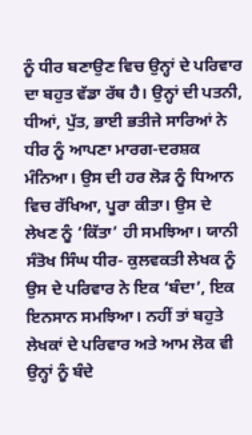ਨੂੰ ਧੀਰ ਬਣਾਉਣ ਵਿਚ ਉਨ੍ਹਾਂ ਦੇ ਪਰਿਵਾਰ ਦਾ ਬਹੁਤ ਵੱਡਾ ਰੱਥ ਹੈ। ਉਨ੍ਹਾਂ ਦੀ ਪਤਨੀ, ਧੀਆਂ, ਪੁੱਤ, ਭਾਈ ਭਤੀਜੇ ਸਾਰਿਆਂ ਨੇ ਧੀਰ ਨੂੰ ਆਪਣਾ ਮਾਰਗ-ਦਰਸ਼ਕ ਮੰਨਿਆ। ਉਸ ਦੀ ਹਰ ਲੋੜ ਨੂੰ ਧਿਆਨ ਵਿਚ ਰੱਖਿਆ, ਪੂਰਾ ਕੀਤਾ। ਉਸ ਦੇ ਲੇਖਣ ਨੂੰ ‘ਕਿੱਤਾ’ ਹੀ ਸਮਝਿਆ। ਯਾਨੀ ਸੰਤੋਖ ਸਿੰਘ ਧੀਰ- ਕੁਲਵਕਤੀ ਲੇਖਕ ਨੂੰ ਉਸ ਦੇ ਪਰਿਵਾਰ ਨੇ ਇਕ ‘ਬੰਦਾ’, ਇਕ ਇਨਸਾਨ ਸਮਝਿਆ। ਨਹੀਂ ਤਾਂ ਬਹੁਤੇ ਲੇਖਕਾਂ ਦੇ ਪਰਿਵਾਰ ਅਤੇ ਆਮ ਲੋਕ ਵੀ ਉਨ੍ਹਾਂ ਨੂੰ ਬੰਦੇ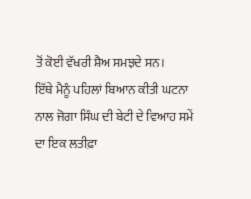ਤੋਂ ਕੋਈ ਵੱਖਰੀ ਸ਼ੈਅ ਸਮਝਦੇ ਸਨ।
ਇੱਥੇ ਮੈਨੂੰ ਪਹਿਲਾਂ ਬਿਆਨ ਕੀਤੀ ਘਟਨਾ ਨਾਲ ਜੋਗਾ ਸਿੰਘ ਦੀ ਬੇਟੀ ਦੇ ਵਿਆਹ ਸਮੇਂ ਦਾ ਇਕ ਲਤੀਫ਼ਾ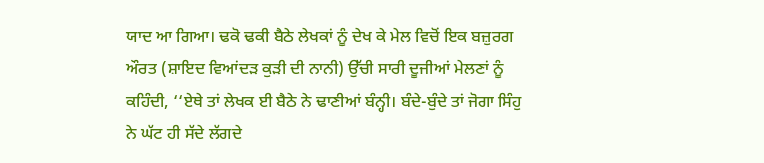ਯਾਦ ਆ ਗਿਆ। ਢਕੋ ਢਕੀ ਬੈਠੇ ਲੇਖਕਾਂ ਨੂੰ ਦੇਖ ਕੇ ਮੇਲ ਵਿਚੋਂ ਇਕ ਬਜ਼ੁਰਗ ਔਰਤ (ਸ਼ਾਇਦ ਵਿਆਂਦੜ ਕੁੜੀ ਦੀ ਨਾਨੀ) ਉੱਚੀ ਸਾਰੀ ਦੂਜੀਆਂ ਮੇਲਣਾਂ ਨੂੰ ਕਹਿੰਦੀ, ‘‘ਏਥੇ ਤਾਂ ਲੇਖਕ ਈ ਬੈਠੇ ਨੇ ਢਾਣੀਆਂ ਬੰਨ੍ਹੀ। ਬੰਦੇ-ਬੁੰਦੇ ਤਾਂ ਜੋਗਾ ਸਿੰਹੁ ਨੇ ਘੱਟ ਹੀ ਸੱਦੇ ਲੱਗਦੇ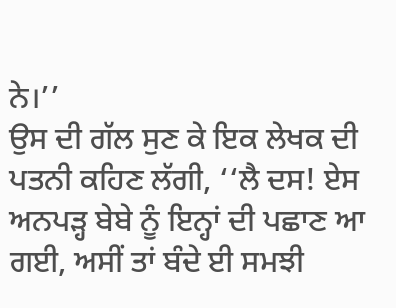ਨੇ।’’
ਉਸ ਦੀ ਗੱਲ ਸੁਣ ਕੇ ਇਕ ਲੇਖਕ ਦੀ ਪਤਨੀ ਕਹਿਣ ਲੱਗੀ, ‘‘ਲੈ ਦਸ! ਏਸ ਅਨਪੜ੍ਹ ਬੇਬੇ ਨੂੰ ਇਨ੍ਹਾਂ ਦੀ ਪਛਾਣ ਆ ਗਈ, ਅਸੀਂ ਤਾਂ ਬੰਦੇ ਈ ਸਮਝੀ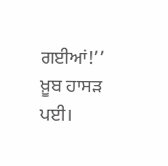ਗਈਆਂ!’’ ਖ਼ੂਬ ਹਾਸੜ ਪਈ।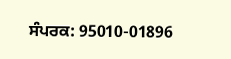ਸੰਪਰਕ: 95010-01896